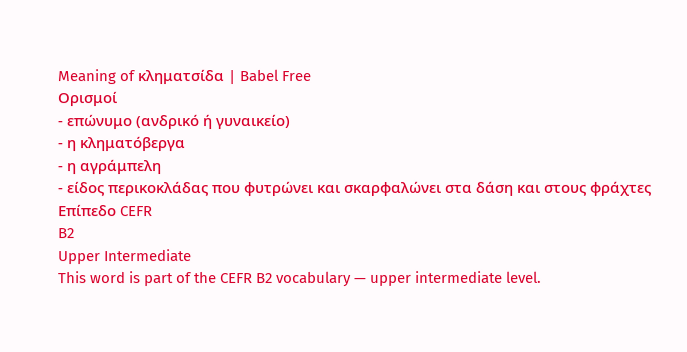Meaning of κληματσίδα | Babel Free
Ορισμοί
- επώνυμο (ανδρικό ή γυναικείο)
- η κληματόβεργα
- η αγράμπελη
- είδος περικοκλάδας που φυτρώνει και σκαρφαλώνει στα δάση και στους φράχτες
Επίπεδο CEFR
B2
Upper Intermediate
This word is part of the CEFR B2 vocabulary — upper intermediate level.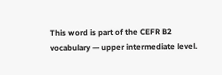This word is part of the CEFR B2 vocabulary — upper intermediate level.